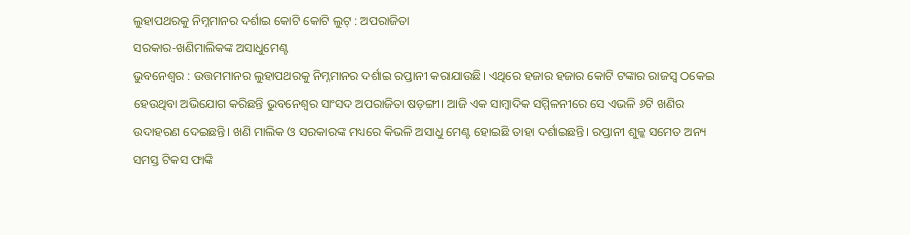ଲୁହାପଥରକୁ ନିମ୍ନମାନର ଦର୍ଶାଇ କୋଟି କୋଟି ଲୁଟ୍ : ଅପରାଜିତା
ସରକାର-ଖଣିମାଲିକଙ୍କ ଅସାଧୁମେଣ୍ଟ
ଭୁବନେଶ୍ବର : ଉତ୍ତମମାନର ଲୁହାପଥରକୁ ନିମ୍ନମାନର ଦର୍ଶାଇ ରପ୍ତାନୀ କରାଯାଉଛି। ଏଥିରେ ହଜାର ହଜାର କୋଟି ଟଙ୍କାର ରାଜସ୍ୱ ଠକେଇ ହେଉଥିବା ଅଭିଯୋଗ କରିଛନ୍ତି ଭୁବନେଶ୍ବର ସାଂସଦ ଅପରାଜିତା ଷଡ଼ଙ୍ଗୀ। ଆଜି ଏକ ସାମ୍ବାଦିକ ସମ୍ମିଳନୀରେ ସେ ଏଭଳି ୬ଟି ଖଣିର ଉଦାହରଣ ଦେଇଛନ୍ତି। ଖଣି ମାଲିକ ଓ ସରକାରଙ୍କ ମଧ୍ୟରେ କିଭଳି ଅସାଧୁ ମେଣ୍ଟ ହୋଇଛି ତାହା ଦର୍ଶାଇଛନ୍ତି। ରପ୍ତାନୀ ଶୁଳ୍କ ସମେତ ଅନ୍ୟ ସମସ୍ତ ଟିକସ ଫାଙ୍କି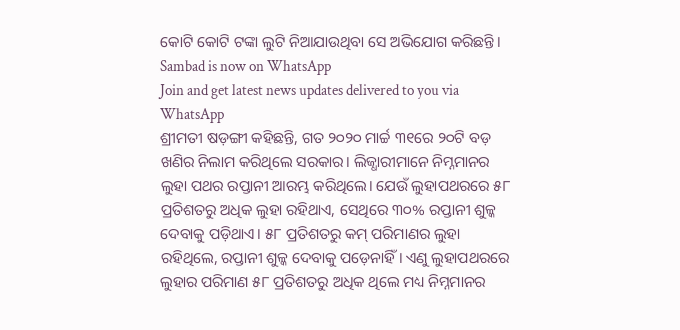କୋଟି କୋଟି ଟଙ୍କା ଲୁଟି ନିଆଯାଉଥିବା ସେ ଅଭିଯୋଗ କରିଛନ୍ତି।
Sambad is now on WhatsApp
Join and get latest news updates delivered to you via WhatsApp
ଶ୍ରୀମତୀ ଷଡ଼ଙ୍ଗୀ କହିଛନ୍ତି, ଗତ ୨୦୨୦ ମାର୍ଚ୍ଚ ୩୧ରେ ୨୦ଟି ବଡ଼ ଖଣିର ନିଲାମ କରିଥିଲେ ସରକାର। ଲିଜ୍ଧାରୀମାନେ ନିମ୍ନମାନର ଲୁହା ପଥର ରପ୍ତାନୀ ଆରମ୍ଭ କରିଥିଲେ। ଯେଉଁ ଲୁହାପଥରରେ ୫୮ ପ୍ରତିଶତରୁ ଅଧିକ ଲୁହା ରହିଥାଏ, ସେଥିରେ ୩୦% ରପ୍ତାନୀ ଶୁଳ୍କ ଦେବାକୁ ପଡ଼ିଥାଏ। ୫୮ ପ୍ରତିଶତରୁ କମ୍ ପରିମାଣର ଲୁହା ରହିଥିଲେ, ରପ୍ତାନୀ ଶୁଳ୍କ ଦେବାକୁ ପଡ଼େନାହିଁ। ଏଣୁ ଲୁହାପଥରରେ ଲୁହାର ପରିମାଣ ୫୮ ପ୍ରତିଶତରୁ ଅଧିକ ଥିଲେ ମଧ୍ୟ ନିମ୍ନମାନର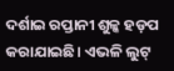ଦର୍ଶାଇ ରପ୍ତାନୀ ଶୁଳ୍କ ହଡ଼ପ କରାଯାଇଛି। ଏଭଳି ଲୁଟ୍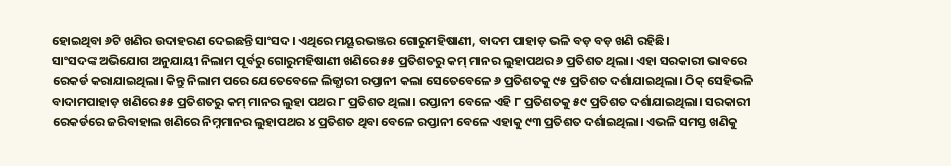ହୋଇଥିବା ୬ଟି ଖଣିର ଉଦାହରଣ ଦେଇଛନ୍ତି ସାଂସଦ। ଏଥିରେ ମୟୂରଭଞ୍ଜର ଗୋରୁମହିଷାଣୀ, ବାଦମ ପାହାଡ଼ ଭଳି ବଡ଼ ବଡ଼ ଖଣି ରହିଛି।
ସାଂସଦଙ୍କ ଅଭିଯୋଗ ଅନୁଯାୟୀ ନିଲାମ ପୂର୍ବରୁ ଗୋରୁମହିଷାଣୀ ଖଣିରେ ୫୫ ପ୍ରତିଶତରୁ କମ୍ ମାନର ଲୁହାପଥର ୬ ପ୍ରତିଶତ ଥିଲା। ଏହା ସରକାରୀ ଭାବରେ ରେକର୍ଡ କରାଯାଇଥିଲା। କିନ୍ତୁ ନିଲାମ ପରେ ଯେତେବେଳେ ଲିଜ୍ଧାରୀ ରପ୍ତାନୀ କଲା ସେତେବେଳେ ୬ ପ୍ରତିଶତକୁ ୯୫ ପ୍ରତିଶତ ଦର୍ଶାଯାଇଥିଲା। ଠିକ୍ ସେହିଭଳି ବାଦାମପାହାଡ଼ ଖଣିରେ ୫୫ ପ୍ରତିଶତରୁ କମ୍ ମାନର ଲୁହା ପଥର ୮ ପ୍ରତିଶତ ଥିଲା। ରପ୍ତାନୀ ବେଳେ ଏହି ୮ ପ୍ରତିଶତକୁ ୫୯ ପ୍ରତିଶତ ଦର୍ଶାଯାଇଥିଲା। ସରକାରୀ ରେକର୍ଡରେ ଜରିବାହାଲ ଖଣିରେ ନିମ୍ନମାନର ଲୁହାପଥର ୪ ପ୍ରତିଶତ ଥିବା ବେଳେ ରପ୍ତାନୀ ବେଳେ ଏହାକୁ ୯୩ ପ୍ରତିଶତ ଦର୍ଶାଇଥିଲା। ଏଭଳି ସମସ୍ତ ଖଣିକୁ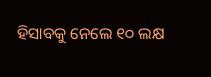ହିସାବକୁ ନେଲେ ୧୦ ଲକ୍ଷ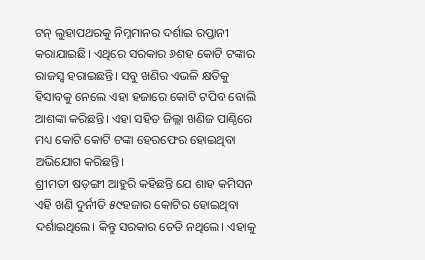ଟନ୍ ଲୁହାପଥରକୁ ନିମ୍ନମାନର ଦର୍ଶାଇ ରପ୍ତାନୀ କରାଯାଇଛି। ଏଥିରେ ସରକାର ୬ଶହ କୋଟି ଟଙ୍କାର ରାଜସ୍ୱ ହରାଇଛନ୍ତି। ସବୁ ଖଣିର ଏଭଳି କ୍ଷତିକୁ ହିସାବକୁ ନେଲେ ଏହା ହଜାରେ କୋଟି ଟପିବ ବୋଲି ଆଶଙ୍କା କରିଛନ୍ତି। ଏହା ସହିତ ଜିଲ୍ଲା ଖଣିଜ ପାଣ୍ଠିରେ ମଧ୍ୟ କୋଟି କୋଟି ଟଙ୍କା ହେରଫେର ହୋଇଥିବା ଅଭିଯୋଗ କରିଛନ୍ତି।
ଶ୍ରୀମତୀ ଷଡ଼ଙ୍ଗୀ ଆହୁରି କହିଛନ୍ତି ଯେ ଶାହ କମିସନ ଏହି ଖଣି ଦୁର୍ନୀତି ୫୯ହଜାର କୋଟିର ହୋଇଥିବା ଦର୍ଶାଇଥିଲେ। କିନ୍ତୁ ସରକାର ଚେତି ନଥିଲେ। ଏହାକୁ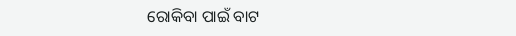ରୋକିବା ପାଇଁ ବାଟ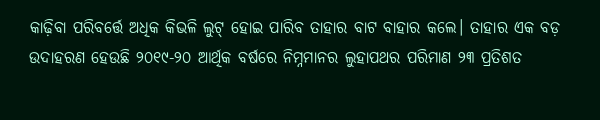କାଢ଼ିବା ପରିବର୍ତ୍ତେ ଅଧିକ କିଭଳି ଲୁଟ୍ ହୋଇ ପାରିବ ତାହାର ବାଟ ବାହାର କଲେ। ତାହାର ଏକ ବଡ଼ ଉଦାହରଣ ହେଉଛି ୨୦୧୯-୨୦ ଆର୍ଥିକ ବର୍ଷରେ ନିମ୍ନମାନର ଲୁହାପଥର ପରିମାଣ ୨୩ ପ୍ରତିଶତ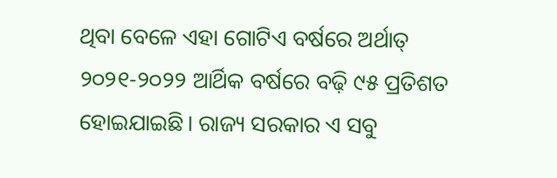ଥିବା ବେଳେ ଏହା ଗୋଟିଏ ବର୍ଷରେ ଅର୍ଥାତ୍ ୨୦୨୧-୨୦୨୨ ଆର୍ଥିକ ବର୍ଷରେ ବଢ଼ି ୯୫ ପ୍ରତିଶତ ହୋଇଯାଇଛି। ରାଜ୍ୟ ସରକାର ଏ ସବୁ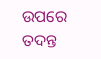ଉପରେ ତଦନ୍ତ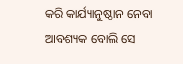କରି କାର୍ଯ୍ୟାନୁଷ୍ଠାନ ନେବା ଆବଶ୍ୟକ ବୋଲି ସେ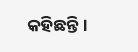କହିଛନ୍ତି।